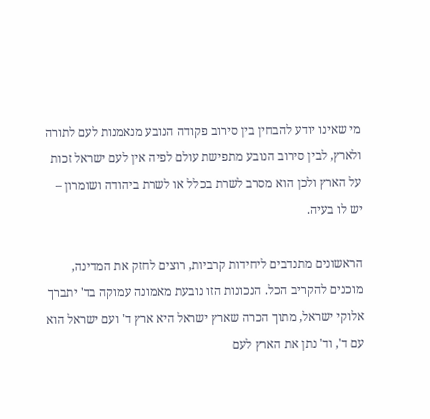מי שאינו יודע להבחין בין סירוב פקודה הנובע מנאמנות לעם לתורה ולארץ, לבין סירוב הנובע מתפישת עולם לפיה אין לעם ישראל זכות על הארץ ולכן הוא מסרב לשרת בכלל או לשרת ביהודה ושומרון – יש לו בעיה.

הראשונים מתנדבים ליחידות קרביות, רוצים לחזק את המדינה, מוכנים להקריב הכל. הנכונות הזו נובעת מאמונה עמוקה בד' יתברך אלוקי ישראל, מתוך הכרה שארץ ישראל היא ארץ ד' ועם ישראל הוא עם ד', וד' נתן את הארץ לעם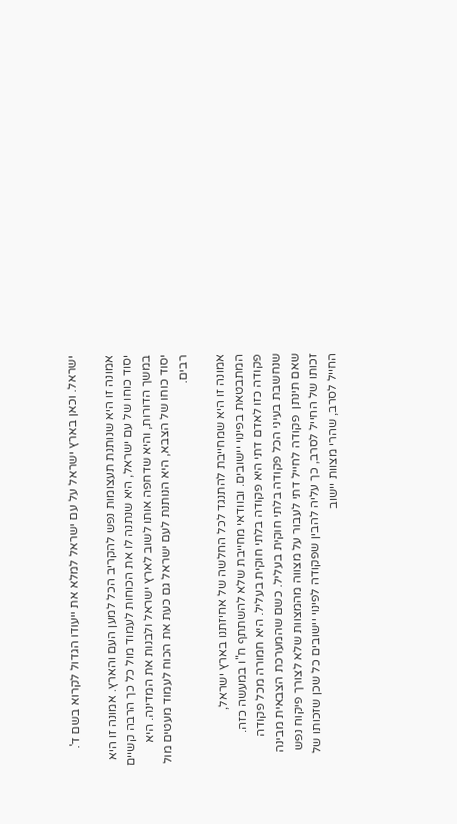ישראל. וכאן בארץ ישראל על עם ישראל למלא את ייעודו הגדול לקרוא בשם ד'.

אמונה זו היא שנותנת תעצומות נפש להקריב הכל למען העם והארץ. אמונה זו היא יסוד כוחו של עם ישראל, היא שנתנה לו את הכוחות לעמוד מול כל כך הרבה קשיים במשך הדורות, והיא שדחפה אותו לשוב לארץ ישראל ולבנות את המדינה. היא יסוד כוחו של הצבא, היא הנותנת לעם ישראל גם כעת את הכוח לעמוד מעטים מול רבים.

אמונה זו היא שמחייבת להתנגד לכל החלשה של אחיזתנו בארץ ישראל, המתבטאת בפינוי יישובים. ובוודאי מחייבת שלא להשתתף ח"ו במעשה כזה. פקודה כזו לאדם דתי היא פקודה בלתי חוקית בעליל. היא חמורה מכל פקודה שנחשבת בעיני הכל פקודה בלתי חוקית בעליל. כשם שהמערכת הצבאית מבינה שאם תינתן  פקודה לחייל דתי לעבור על מצווה מהמצוות שלא לצורך פיקוח נפש זכותו של החייל לסרב, כך עליה להבין שפקודה לפינוי יישובים כל שכן שזכותו של החייל לסרב, שהרי מצוות יישוב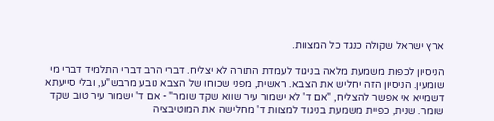ארץ ישראל שקולה כנגד כל המצוות.

הניסיון לכפות משמעת מלאה בניגוד לעמדת התורה לא יצליח. דברי הרב דברי התלמיד דברי מי שומעין. הניסיון הזה יחליש את הצבא. ראשית, מפני שכוחו של הצבא נובע מרבש"ע, ובלי סייעתא דשמייא אי אפשר להצליח, "אם ד' לא ישמור עיר שווא שקד שומר" - אם ד' ישמור עיר טוב שקד שומר. שנית, כפיית משמעת בניגוד למצוות ד' מחלישה את המוטיבציה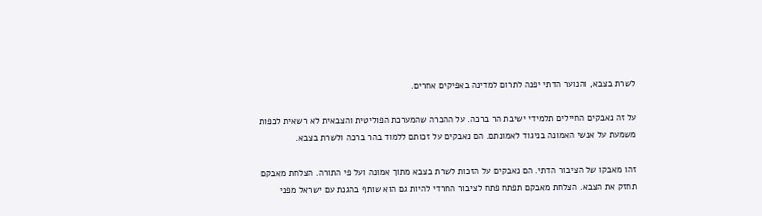לשרת בצבא, והנוער הדתי יפנה לתרום למדינה באפיקים אחרים.

על זה נאבקים החיילים תלמידי ישיבת הר ברכה. על ההכרה שהמערכת הפוליטית והצבאית לא רשאית לכפות משמעת על אנשי האמונה בניגוד לאמונתם. הם נאבקים על זכותם ללמוד בהר ברכה ולשרת בצבא.

זהו מאבקו של הציבור הדתי. הם נאבקים על הזכות לשרת בצבא מתוך אמונה ועל פי התורה. הצלחת מאבקם תחזק את הצבא. הצלחת מאבקם תפתח פתח לציבור החרדי להיות גם הוא שותף בהגנת עם ישראל מפני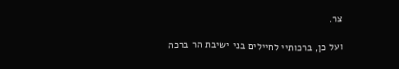צר.

ועל כן, ברכותיי לחיילים בני ישיבת הר ברכה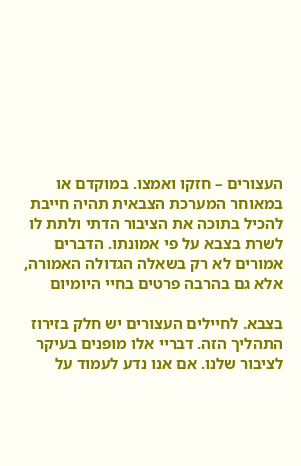העצורים – חזקו ואמצו. במוקדם או במאוחר המערכת הצבאית תהיה חייבת להכיל בתוכה את הציבור הדתי ולתת לו לשרת בצבא על פי אמונתו. הדברים אמורים לא רק בשאלה הגדולה האמורה, אלא גם בהרבה פרטים בחיי היומיום

בצבא. לחיילים העצורים יש חלק בזירוז התהליך הזה. דבריי אלו מופנים בעיקר לציבור שלנו. אם אנו נדע לעמוד על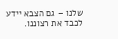שלנו – גם הצבא יידע לכבד את רצוננו.